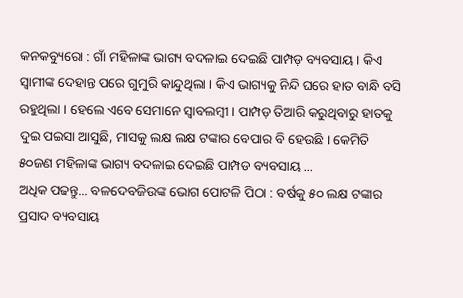କନକବ୍ୟୁରୋ : ଗାଁ ମହିଳାଙ୍କ ଭାଗ୍ୟ ବଦଳାଇ ଦେଇଛି ପାମ୍ପଡ଼ ବ୍ୟବସାୟ । କିଏ ସ୍ୱାମୀଙ୍କ ଦେହାନ୍ତ ପରେ ଗୁମୁରି କାନ୍ଦୁଥିଲା । କିଏ ଭାଗ୍ୟକୁ ନିନ୍ଦି ଘରେ ହାତ ବାନ୍ଧି ବସି ରହୁଥିଲା । ହେଲେ ଏବେ ସେମାନେ ସ୍ୱାବଲମ୍ବୀ । ପାମ୍ପଡ଼ ତିଆରି କରୁଥିବାରୁ ହାତକୁ ଦୁଇ ପଇସା ଆସୁଛି, ମାସକୁ ଲକ୍ଷ ଲକ୍ଷ ଟଙ୍କାର ବେପାର ବି ହେଉଛି । କେମିତି ୫୦ଜଣ ମହିଳାଙ୍କ ଭାଗ୍ୟ ବଦଳାଇ ଦେଇଛି ପାମ୍ପଡ ବ୍ୟବସାୟ ...
ଅଧିକ ପଢନ୍ତୁ... ବଳଦେବଜିଉଙ୍କ ଭୋଗ ପୋଟଳି ପିଠା : ବର୍ଷକୁ ୫୦ ଲକ୍ଷ ଟଙ୍କାର ପ୍ରସାଦ ବ୍ୟବସାୟ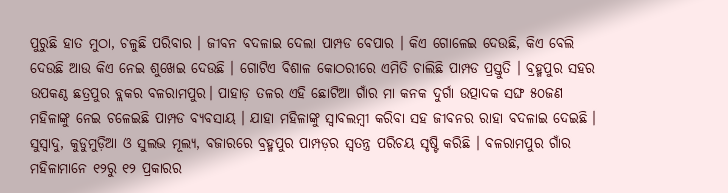ପୁରୁଛି ହାତ ମୁଠା, ଚଳୁଛି ପରିବାର । ଜୀବନ ବଦଳାଇ ଦେଲା ପାମ୍ପଡ ବେପାର । କିଏ ଗୋଳେଇ ଦେଉଛି, କିଏ ବେଲି ଦେଉଛି ଆଉ କିଏ ନେଇ ଶୁଖେଇ ଦେଉଛି । ଗୋଟିଏ ବିଶାଳ କୋଠରୀରେ ଏମିତି ଚାଲିଛି ପାମ୍ପଡ ପ୍ରସ୍ତୁତି । ବ୍ରହ୍ମପୁର ସହର ଉପକଣ୍ଠ ଛତ୍ରପୁର ବ୍ଲକର ବଳରାମପୁର। ପାହାଡ଼ ତଳର ଏହି ଛୋଟିଆ ଗାଁର ମା କନକ ଦୁର୍ଗା ଉତ୍ପାଦକ ସଙ୍ଘ ୫୦ଜଣ ମହିଳାଙ୍କୁ ନେଇ ଚଳେଇଛି ପାମ୍ପଡ ବ୍ୟବସାୟ । ଯାହା ମହିଳାଙ୍କୁ ସ୍ୱାବଲମ୍ବୀ କରିବା ସହ ଜୀବନର ରାହା ବଦଳାଇ ଦେଇଛି ।
ସୁସ୍ୱାଦୁ, କୁଡୁମୁଡ଼ିଆ ଓ ସୁଲଭ ମୂଲ୍ୟ, ବଜାରରେ ବ୍ରହ୍ମପୁର ପାମ୍ପଡ଼ର ସ୍ୱତନ୍ତ୍ର ପରିଚୟ ସୃଷ୍ଟି କରିଛି । ବଳରାମପୁର ଗାଁର ମହିଳାମାନେ ୧୨ରୁ ୧୨ ପ୍ରକାରର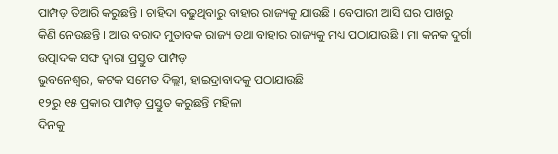ପାମ୍ପଡ଼ ତିଆରି କରୁଛନ୍ତି । ଚାହିଦା ବଢୁଥିବାରୁ ବାହାର ରାଜ୍ୟକୁ ଯାଉଛି । ବେପାରୀ ଆସି ଘର ପାଖରୁ କିଣି ନେଉଛନ୍ତି । ଆଉ ବରାଦ ମୁତାବକ ରାଜ୍ୟ ତଥା ବାହାର ରାଜ୍ୟକୁ ମଧ୍ୟ ପଠାଯାଉଛି । ମା କନକ ଦୁର୍ଗା ଉତ୍ପାଦକ ସଙ୍ଘ ଦ୍ୱାରା ପ୍ରସ୍ତୁତ ପାମ୍ପଡ଼
ଭୁବନେଶ୍ୱର, କଟକ ସମେତ ଦିଲ୍ଲୀ, ହାଇଦ୍ରାବାଦକୁ ପଠାଯାଉଛି
୧୨ରୁ ୧୫ ପ୍ରକାର ପାମ୍ପଡ଼ ପ୍ରସ୍ତୁତ କରୁଛନ୍ତି ମହିଳା
ଦିନକୁ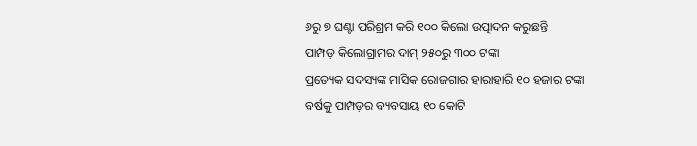୬ରୁ ୭ ଘଣ୍ଟା ପରିଶ୍ରମ କରି ୧୦୦ କିଲୋ ଉତ୍ପାଦନ କରୁଛନ୍ତି
ପାମ୍ପଡ଼ କିଲୋଗ୍ରାମର ଦାମ୍ ୨୫୦ରୁ ୩୦୦ ଟଙ୍କା
ପ୍ରତ୍ୟେକ ସଦସ୍ୟଙ୍କ ମାସିକ ରୋଜଗାର ହାରାହାରି ୧୦ ହଜାର ଟଙ୍କା
ବର୍ଷକୁ ପାମ୍ପଡ଼ର ବ୍ୟବସାୟ ୧୦ କୋଟି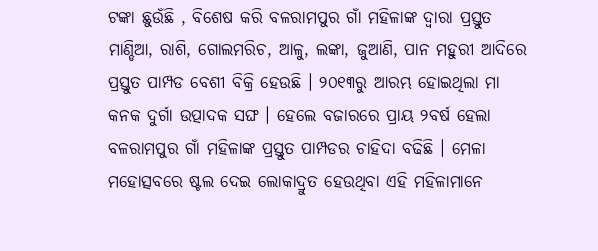ଟଙ୍କା ଛୁଉଁଛି , ବିଶେଷ କରି ବଳରାମପୁର ଗାଁ ମହିଳାଙ୍କ ଦ୍ୱାରା ପ୍ରସ୍ତୁତ ମାଣ୍ଡିଆ, ରାଶି, ଗୋଲମରିଚ, ଆଳୁ, ଲଙ୍କା, ଜୁଆଣି, ପାନ ମହୁରୀ ଆଦିରେ ପ୍ରସ୍ତୁତ ପାମ୍ପଡ ବେଶୀ ବିକ୍ରି ହେଉଛି । ୨୦୧୩ରୁ ଆରମ୍ଭ ହୋଇଥିଲା ମା କନକ ଦୁର୍ଗା ଉତ୍ପାଦକ ସଙ୍ଘ । ହେଲେ ବଜାରରେ ପ୍ରାୟ ୨ବର୍ଷ ହେଲା ବଳରାମପୁର ଗାଁ ମହିଳାଙ୍କ ପ୍ରସ୍ତୁତ ପାମ୍ପଡର ଚାହିଦା ବଢିଛି । ମେଳା ମହୋତ୍ସବରେ ଷ୍ଟଲ ଦେଇ ଲୋକାଦ୍ରୁତ ହେଉଥିବା ଏହି ମହିଳାମାନେ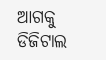ଆଗକୁ ଡିଜିଟାଲ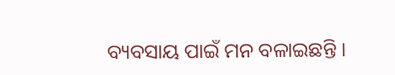ବ୍ୟବସାୟ ପାଇଁ ମନ ବଳାଇଛନ୍ତି ।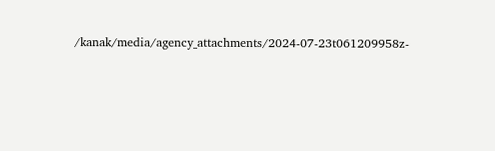/kanak/media/agency_attachments/2024-07-23t061209958z-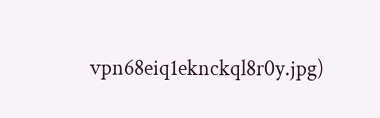vpn68eiq1eknckql8r0y.jpg)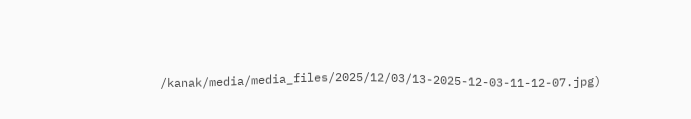/kanak/media/media_files/2025/12/03/13-2025-12-03-11-12-07.jpg)